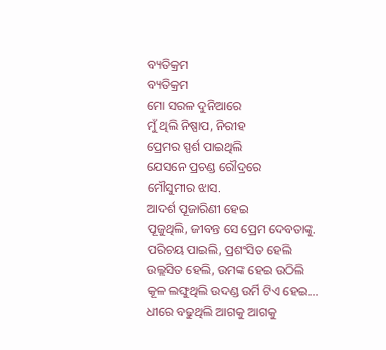ବ୍ୟତିକ୍ରମ
ବ୍ୟତିକ୍ରମ
ମୋ ସରଳ ଦୁନିଆରେ
ମୁଁ ଥିଲି ନିଷ୍ପାପ, ନିରୀହ
ପ୍ରେମର ସ୍ପର୍ଶ ପାଇଥିଲି
ଯେସନେ ପ୍ରଚଣ୍ଡ ରୌଦ୍ରରେ
ମୌସୁମୀର ଝାସ.
ଆଦର୍ଶ ପୂଜାରିଣୀ ହେଇ
ପୂଜୁଥିଲି, ଜୀବନ୍ତ ସେ ପ୍ରେମ ଦେବତାଙ୍କୁ.
ପରିଚୟ ପାଇଲି, ପ୍ରଶଂସିତ ହେଲି
ଉଲ୍ଲସିତ ହେଲି, ଉମଙ୍କ ହେଇ ଉଠିଲି
କୂଳ ଲଙ୍ଘୁଥିଲି ଉଦଣ୍ଡ ଉର୍ମି ଟିଏ ହେଇ....
ଧୀରେ ବଢୁଥିଲି ଆଗକୁ ଆଗକୁ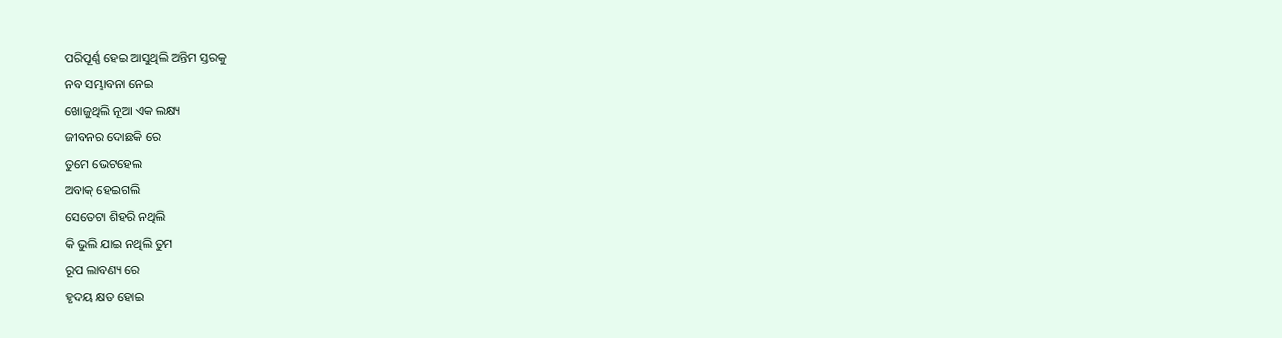ପରିପୂର୍ଣ୍ଣ ହେଇ ଆସୁଥିଲି ଅନ୍ତିମ ସ୍ତରକୁ
ନବ ସମ୍ଭାବନା ନେଇ
ଖୋଜୁଥିଲି ନୂଆ ଏକ ଲକ୍ଷ୍ୟ
ଜୀବନର ଦୋଛକି ରେ
ତୁମେ ଭେଟହେଲ
ଅବାକ୍ ହେଇଗଲି
ସେତେଟା ଶିହରି ନଥିଲି
କି ଭୁଲି ଯାଇ ନଥିଲି ତୁମ
ରୂପ ଲାବଣ୍ୟ ରେ
ହୃଦୟ କ୍ଷତ ହୋଇ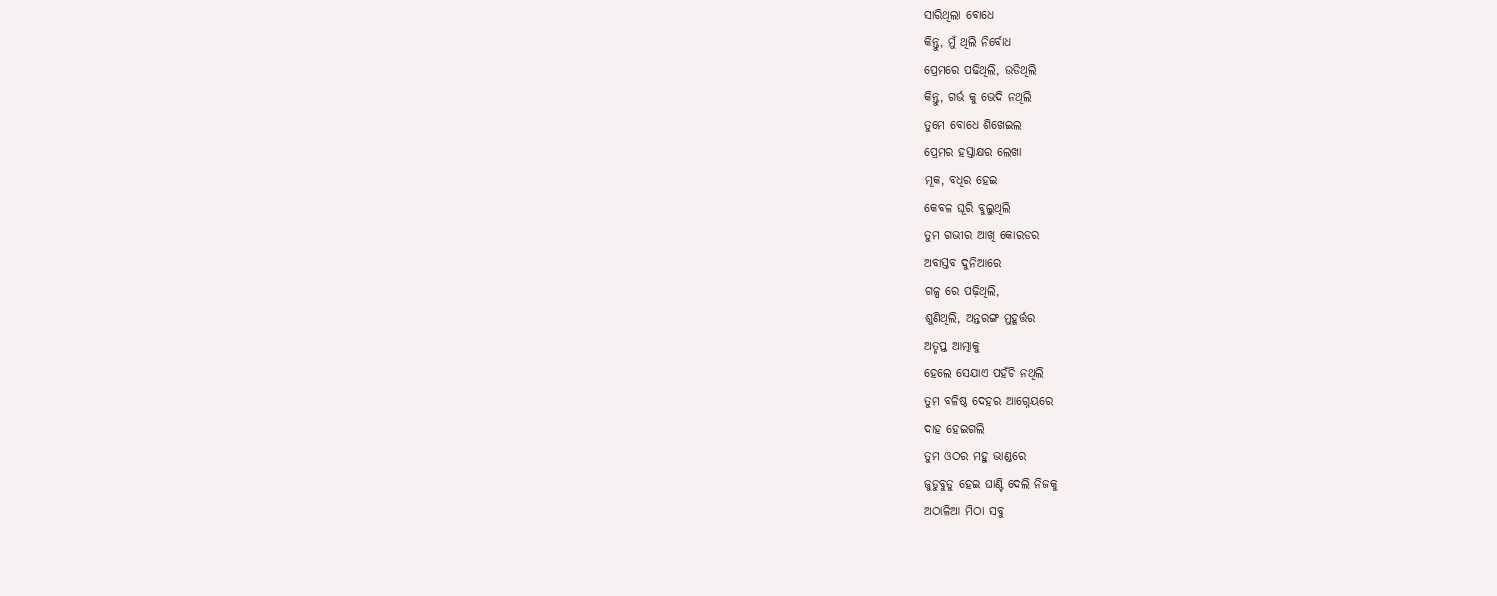ସାରିଥିଲା ବୋଧେ
କିନ୍ତୁ, ମୁଁ ଥିଲି ନିର୍ବୋଧ
ପ୍ରେମରେ ପଢିଥିଲି, ଉଡିଥିଲି
କିନ୍ତୁ, ଗର୍ଭ କୁ ଭେଦି ନଥିଲି
ତୁମେ ବୋଧେ ଶିଖେଇଲ
ପ୍ରେମର ହସ୍ତାକ୍ଷର ଲେଖା
ମୂକ, ବଧିର ହେଇ
କେବଳ ଘୂରି ବୁଲୁଥିଲି
ତୁମ ଗଭୀର ଆଖି କୋରଡର
ଅବାସ୍ତବ ଦୁନିଆରେ
ଗଳ୍ପ ରେ ପଢ଼ିଥିଲି,
ଶୁଣିଥିଲି, ଅନ୍ତରଙ୍ଗ ମୁହୂର୍ତ୍ତର
ଅତୃପ୍ତ ଆତ୍ମାକୁ
ହେଲେ ସେଯାଏ ପହଁଚି ନଥିଲି
ତୁମ ବଳିଷ୍ଠ ଦେହର ଆଗ୍ନେୟରେ
ଦାହ ହେଇଗଲି
ତୁମ ଓଠର ମହୁ ଭାଣ୍ଡରେ
ଜୁଡୁବୁଡୁ ହେଇ ଘାଣ୍ଟି ଦେଲି ନିଜକୁ
ଅଠାଳିଆ ମିଠା ସବୁ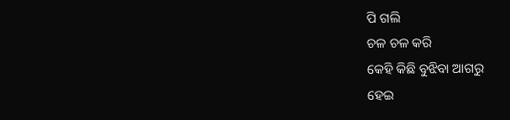ପି ଗଲି
ଚଳ ଚଳ କରି
କେହି କିଛି ବୁଝିବା ଆଗରୁ
ହେଇ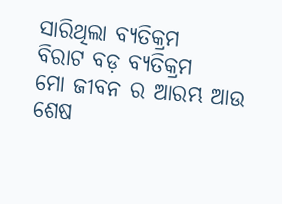ସାରିଥିଲା ବ୍ୟତିକ୍ରମ
ବିରାଟ ବଡ଼ ବ୍ୟତିକ୍ରମ
ମୋ ଜୀବନ ର ଆରମ୍ଭ ଆଉ
ଶେଷ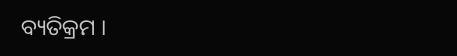ବ୍ୟତିକ୍ରମ ।